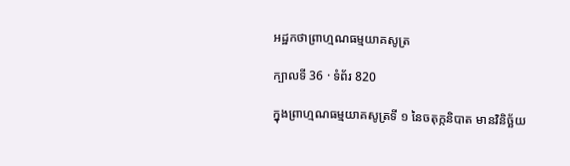អដ្ឋកថាព្រាហ្មណធម្មយាគសូត្រ

ក្បាលទី 36 · ទំព័រ 820

ក្នុងព្រាហ្មណធម្មយាគសូត្រទី ១ នៃចតុក្កនិបាត មានវិនិច្ឆ័យ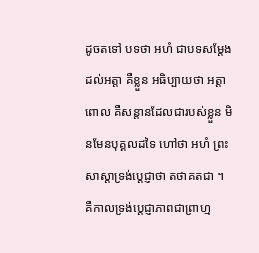ដូចតទៅ បទថា អហំ ជាបទសម្តែងដល់អត្តា គឺខ្លួន អធិប្បាយថា អត្តា ពោល គឺសន្តានដែលជារបស់ខ្លួន មិនមែនបុគ្គលដទៃ ហៅថា អហំ ព្រះសាស្តាទ្រង់ប្តេជ្ញាថា តថាគតជា ។ គឺកាលទ្រង់ប្តេជ្ញាភាពជាព្រាហ្ម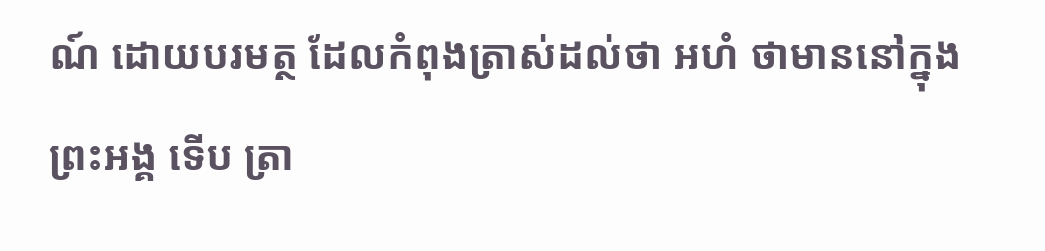ណ៍ ដោយបរមត្ថ ដែលកំពុងត្រាស់ដល់ថា អហំ ថាមាននៅក្នុងព្រះអង្គ ទើប ត្រា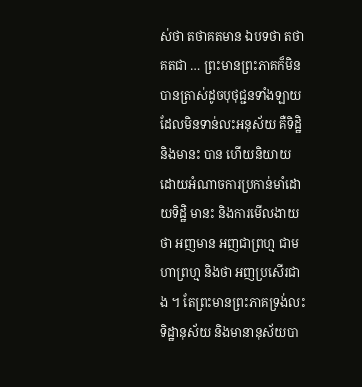ស់ថា តថាគតមាន ឯបទថា តថាគតជា … ព្រះមានព្រះភាគក៏មិន បានត្រាស់ដូចបុថុជ្ជនទាំងឡាយ ដែលមិនទាន់លះអនុស័យ គឺទិដ្ឋិ និងមានះ បាន ហើយនិយាយដោយអំណាចការប្រកាន់មាំដោយទិដ្ឋិ មានះ និងការមើលងាយ ថា អញមាន អញជាព្រហ្ម ជាមហាព្រហ្ម និងថា អញប្រសើរជាង ។ តែព្រះមានព្រះភាគទ្រង់លះទិដ្ឋានុស័យ និងមានានុស័យបា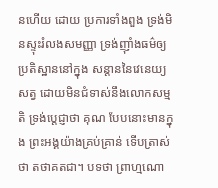នហើយ ដោយ ប្រការទាំងពួង ទ្រង់មិនស្ទុះរំលងសមញ្ញា ទ្រង់ញ៉ាំងធម៌ឲ្យប្រតិស្ឋាននៅក្នុង សន្តាននៃវេនេយ្យសត្វ ដោយមិនជំទាស់នឹងលោកសម្មតិ ទ្រង់ប្តេជ្ញាថា គុណ បែបនោះមានក្នុង ព្រះអង្គយ៉ាងគ្រប់គ្រាន់ ទើបត្រាស់ថា តថាគតជា។ បទថា ព្រាហ្មណោ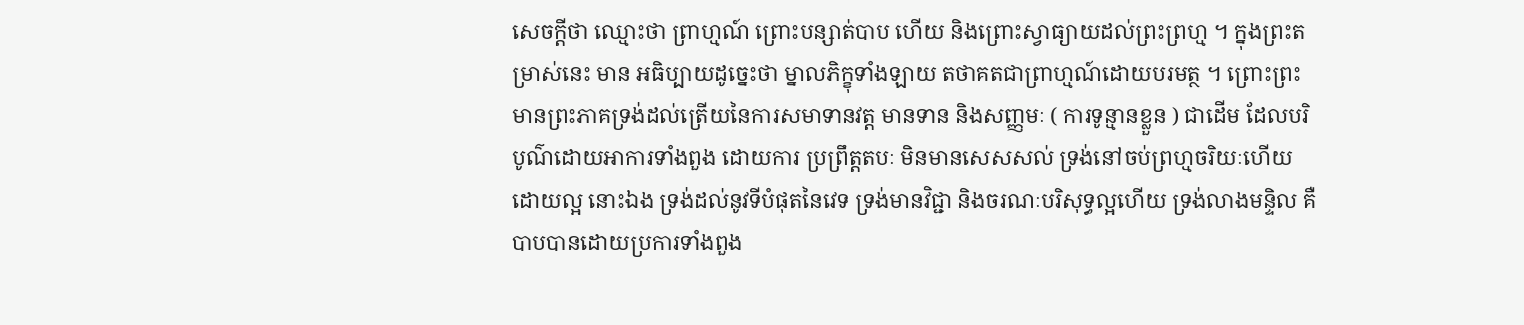សេចក្តីថា ឈ្មោះថា ព្រាហ្មណ៍ ព្រោះបន្សាត់បាប ហើយ និងព្រោះស្វាធ្យាយដល់ព្រះព្រហ្ម ។ ក្នុងព្រះតម្រាស់នេះ មាន អធិប្បាយដូច្នេះថា ម្នាលភិក្ខុទាំងឡាយ តថាគតជាព្រាហ្មណ៍ដោយបរមត្ថ ។ ព្រោះព្រះមានព្រះភាគទ្រង់ដល់ត្រើយនៃការសមាទានវត្ត មានទាន និងសញ្ញមៈ ( ការទូន្មានខ្លួន ) ជាដើម ដែលបរិបូណ៌ដោយអាការទាំងពួង ដោយការ ប្រព្រឹត្តតបៈ មិនមានសេសសល់ ទ្រង់នៅចប់ព្រហ្មចរិយៈហើយដោយល្អ នោះឯង ទ្រង់ដល់នូវទីបំផុតនៃវេទ ទ្រង់មានវិជ្ជា និងចរណៈបរិសុទ្ធល្អហើយ ទ្រង់លាងមន្ទិល គឺបាបបានដោយប្រការទាំងពួង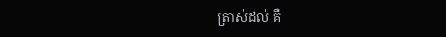ត្រាស់ដល់ គឺ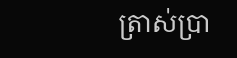ត្រាស់ប្រា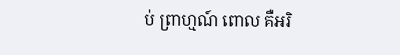ប់ ព្រាហ្មណ៍ ពោល គឺអរិ